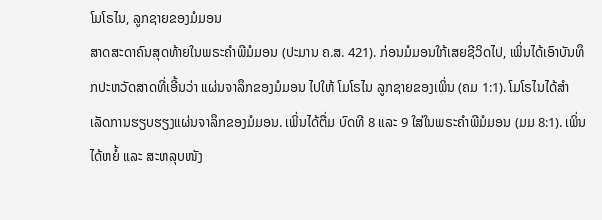ໂມໂຣໄນ, ລູກຊາຍຂອງມໍມອນ
ສາດສະດາຄົນສຸດທ້າຍໃນພຣະຄຳພີມໍມອນ (ປະມານ ຄ.ສ. 421). ກ່ອນມໍມອນໃກ້ເສຍຊີວິດໄປ, ເພິ່ນໄດ້ເອົາບັນທຶກປະຫວັດສາດທີ່ເອີ້ນວ່າ ແຜ່ນຈາລຶກຂອງມໍມອນ ໄປໃຫ້ ໂມໂຣໄນ ລູກຊາຍຂອງເພິ່ນ (ຄມ 1:1). ໂມໂຣໄນໄດ້ສຳເລັດການຮຽບຮຽງແຜ່ນຈາລຶກຂອງມໍມອນ. ເພິ່ນໄດ້ຕື່ມ ບົດທີ 8 ແລະ 9 ໃສ່ໃນພຣະຄຳພີມໍມອນ (ມມ 8:1). ເພິ່ນໄດ້ຫຍໍ້ ແລະ ສະຫລຸບໜັງ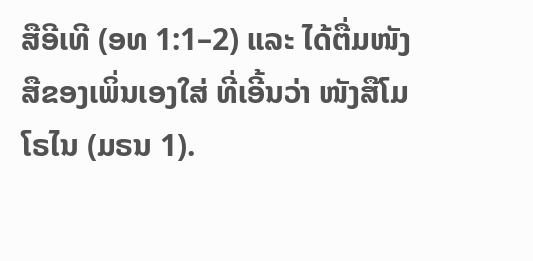ສືອີເທີ (ອທ 1:1–2) ແລະ ໄດ້ຕື່ມໜັງສືຂອງເພິ່ນເອງໃສ່ ທີ່ເອີ້ນວ່າ ໜັງສືໂມໂຣໄນ (ມຣນ 1).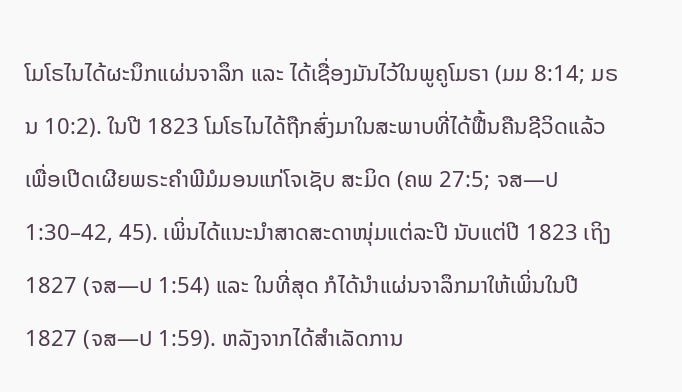ໂມໂຣໄນໄດ້ຜະນຶກແຜ່ນຈາລຶກ ແລະ ໄດ້ເຊື່ອງມັນໄວ້ໃນພູຄູໂມຣາ (ມມ 8:14; ມຣນ 10:2). ໃນປີ 1823 ໂມໂຣໄນໄດ້ຖືກສົ່ງມາໃນສະພາບທີ່ໄດ້ຟື້ນຄືນຊີວິດແລ້ວ ເພື່ອເປີດເຜີຍພຣະຄຳພີມໍມອນແກ່ໂຈເຊັບ ສະມິດ (ຄພ 27:5; ຈສ—ປ 1:30–42, 45). ເພິ່ນໄດ້ແນະນຳສາດສະດາໜຸ່ມແຕ່ລະປີ ນັບແຕ່ປີ 1823 ເຖິງ 1827 (ຈສ—ປ 1:54) ແລະ ໃນທີ່ສຸດ ກໍໄດ້ນຳແຜ່ນຈາລຶກມາໃຫ້ເພິ່ນໃນປີ 1827 (ຈສ—ປ 1:59). ຫລັງຈາກໄດ້ສຳເລັດການ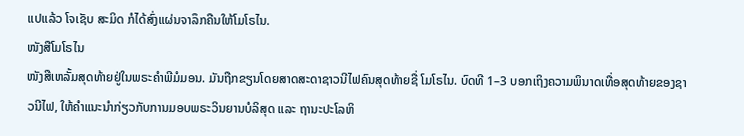ແປແລ້ວ ໂຈເຊັບ ສະມິດ ກໍໄດ້ສົ່ງແຜ່ນຈາລຶກຄືນໃຫ້ໂມໂຣໄນ.
ໜັງສືໂມໂຣໄນ
ໜັງສືເຫລັ້ມສຸດທ້າຍຢູ່ໃນພຣະຄຳພີມໍມອນ. ມັນຖືກຂຽນໂດຍສາດສະດາຊາວນີໄຟຄົນສຸດທ້າຍຊື່ ໂມໂຣໄນ. ບົດທີ 1–3 ບອກເຖິງຄວາມພິນາດເທື່ອສຸດທ້າຍຂອງຊາວນີໄຟ, ໃຫ້ຄຳແນະນຳກ່ຽວກັບການມອບພຣະວິນຍານບໍລິສຸດ ແລະ ຖານະປະໂລຫິ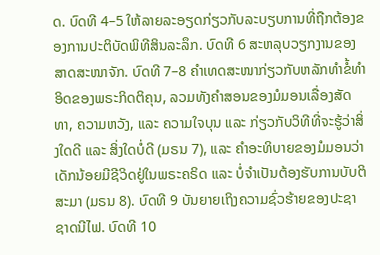ດ. ບົດທີ 4–5 ໃຫ້ລາຍລະອຽດກ່ຽວກັບລະບຽບການທີ່ຖືກຕ້ອງຂອງການປະຕິບັດພິທີສິນລະລຶກ. ບົດທີ 6 ສະຫລຸບວຽກງານຂອງສາດສະໜາຈັກ. ບົດທີ 7–8 ຄຳເທດສະໜາກ່ຽວກັບຫລັກທຳຂໍ້ທຳອິດຂອງພຣະກິດຕິຄຸນ, ລວມທັງຄຳສອນຂອງມໍມອນເລື່ອງສັດທາ, ຄວາມຫວັງ, ແລະ ຄວາມໃຈບຸນ ແລະ ກ່ຽວກັບວິທີທີ່ຈະຮູ້ວ່າສິ່ງໃດດີ ແລະ ສິ່ງໃດບໍ່ດີ (ມຣນ 7), ແລະ ຄຳອະທິບາຍຂອງມໍມອນວ່າ ເດັກນ້ອຍມີຊີວິດຢູ່ໃນພຣະຄຣິດ ແລະ ບໍ່ຈຳເປັນຕ້ອງຮັບການບັບຕິສະມາ (ມຣນ 8). ບົດທີ 9 ບັນຍາຍເຖິງຄວາມຊົ່ວຮ້າຍຂອງປະຊາຊາດນີໄຟ. ບົດທີ 10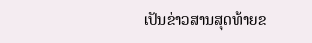ເປັນຂ່າວສານສຸດທ້າຍຂ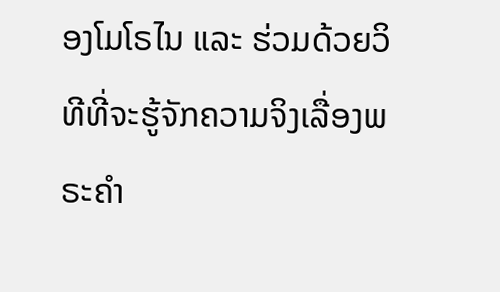ອງໂມໂຣໄນ ແລະ ຮ່ວມດ້ວຍວິທີທີ່ຈະຮູ້ຈັກຄວາມຈິງເລື່ອງພຣະຄຳ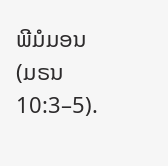ພີມໍມອນ (ມຣນ 10:3–5).